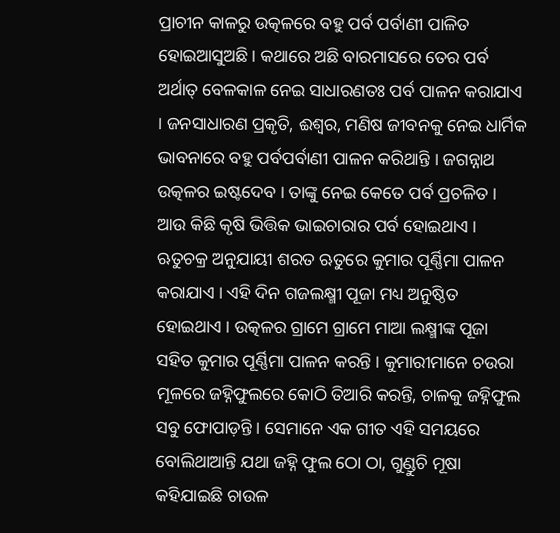ପ୍ରାଚୀନ କାଳରୁ ଉତ୍କଳରେ ବହୁ ପର୍ବ ପର୍ବାଣୀ ପାଳିତ ହୋଇଆସୁଅଛି । କଥାରେ ଅଛି ବାରମାସରେ ତେର ପର୍ବ ଅର୍ଥାତ୍ ବେଳକାଳ ନେଇ ସାଧାରଣତଃ ପର୍ବ ପାଳନ କରାଯାଏ । ଜନସାଧାରଣ ପ୍ରକୃତି, ଈଶ୍ୱର, ମଣିଷ ଜୀବନକୁ ନେଇ ଧାର୍ମିକ ଭାବନାରେ ବହୁ ପର୍ବପର୍ବାଣୀ ପାଳନ କରିଥାନ୍ତି । ଜଗନ୍ନାଥ ଉତ୍କଳର ଇଷ୍ଟଦେବ । ତାଙ୍କୁ ନେଇ କେତେ ପର୍ବ ପ୍ରଚଳିତ । ଆଉ କିଛି କୃଷି ଭିତ୍ତିକ ଭାଇଚାରାର ପର୍ବ ହୋଇଥାଏ । ଋତୁଚକ୍ର ଅନୁଯାୟୀ ଶରତ ଋତୁରେ କୁମାର ପୂର୍ଣ୍ଣିମା ପାଳନ କରାଯାଏ । ଏହି ଦିନ ଗଜଲକ୍ଷ୍ମୀ ପୂଜା ମଧ୍ୟ ଅନୁଷ୍ଠିତ ହୋଇଥାଏ । ଉତ୍କଳର ଗ୍ରାମେ ଗ୍ରାମେ ମାଆ ଲକ୍ଷ୍ମୀଙ୍କ ପୂଜା ସହିତ କୁମାର ପୂର୍ଣ୍ଣିମା ପାଳନ କରନ୍ତି । କୁମାରୀମାନେ ଚଉରା ମୂଳରେ ଜହ୍ନିଫୁଲରେ କୋଠି ତିଆରି କରନ୍ତି, ଚାଳକୁ ଜହ୍ନିଫୁଲ ସବୁ ଫୋପାଡ଼ନ୍ତି । ସେମାନେ ଏକ ଗୀତ ଏହି ସମୟରେ ବୋଲିଥାଆନ୍ତି ଯଥା ଜହ୍ନି ଫୁଲ ଠୋ ଠା, ଗୁଣ୍ଡୁଚି ମୂଷା କହିଯାଇଛି ଚାଉଳ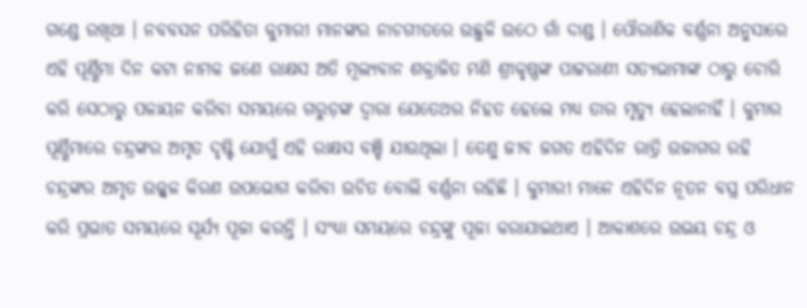ଗଣ୍ଡେ ରଖିଥା । ନବବସନ ପରିହିତା କୁମାରୀ ମାନଙ୍କର ନାଚଗୀତରେ ଉଛୁଳି ଉଠେ ଗାଁ ଦାଣ୍ଡ । ପୌରାଣିକ ବର୍ଣ୍ଣନା ଅନୁସାରେ ଏହି ପୂର୍ଣ୍ଣିମା ଦିନ କଟା ନାମକ ଜଣେ ରାକ୍ଷସ ଅତି ମୂଲ୍ୟବାନ ଶକ୍ରାଜିତ ମଣି ଶ୍ରୀକୃଷ୍ଣଙ୍କ ପାଟ୍ଟରାଣୀ ସତ୍ୟଭାମାଙ୍କ ଠାରୁ ଚୋରି କରି ସେଠାରୁ ପଳାୟନ କରିବା ସମୟରେ ଗରୁଡ଼ଙ୍କ ଦ୍ୱାରା ଯେତେଥର ନିହତ ହେଲେ ମଧ୍ୟ ତାର ମୃତ୍ୟୁ ହେଲାନାହିଁ । କୁମାର ପୂର୍ଣ୍ଣିମାରେ ଚନ୍ଦ୍ରଙ୍କର ଅମୃତ ଦୃଷ୍ଟି ଯୋଗୁଁ ଏହି ରାକ୍ଷସ ବଞ୍ଚି ଯାଉଥିଲା । ତେଣୁ ଜୀବ ଜଗତ ଏହିଦିନ ରାତ୍ରି ଉଜାଗର ରହି ଚନ୍ଦ୍ରଙ୍କର ଅମୃତ ଉଜ୍ଜ୍ୱଳ କିରଣ ଉପଭୋଗ କରିବା ଉଚିତ ବୋଲି ବର୍ଣ୍ଣନା ରହିଛି । କୁମାରୀ ମାନେ ଏହିଦିନ ନୂତନ ବସ୍ତ୍ର ପରିଧାନ କରି ପ୍ରଭାତ ସମୟରେ ସୂର୍ଯ୍ୟ ପୂଜା କରନ୍ତି । ସଂଧ୍ୟା ସମୟରେ ଚନ୍ଦ୍ରଙ୍କୁ ପୂଜା କରାଯାଇଥାଏ । ଆକାଶରେ ଉଭୟ ଚନ୍ଦ୍ର ଓ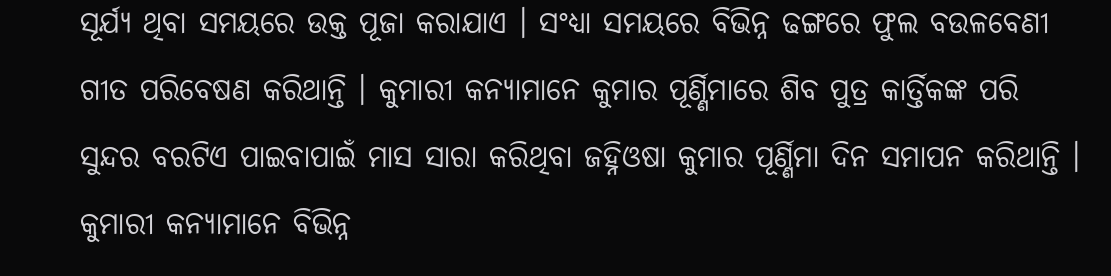ସୂର୍ଯ୍ୟ ଥିବା ସମୟରେ ଉକ୍ତ ପୂଜା କରାଯାଏ । ସଂଧ୍ୟା ସମୟରେ ବିଭିନ୍ନ ଢଙ୍ଗରେ ଫୁଲ ବଉଳବେଣୀ ଗୀତ ପରିବେଷଣ କରିଥାନ୍ତି । କୁମାରୀ କନ୍ୟାମାନେ କୁମାର ପୂର୍ଣ୍ଣିମାରେ ଶିବ ପୁତ୍ର କାର୍ତ୍ତିକଙ୍କ ପରି ସୁନ୍ଦର ବରଟିଏ ପାଇବାପାଇଁ ମାସ ସାରା କରିଥିବା ଜହ୍ନିଓଷା କୁମାର ପୂର୍ଣ୍ଣିମା ଦିନ ସମାପନ କରିଥାନ୍ତି । କୁମାରୀ କନ୍ୟାମାନେ ବିଭିନ୍ନ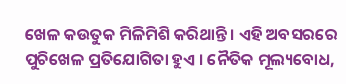ଖେଳ କଉତୁକ ମିଳିମିଶି କରିଥାନ୍ତି । ଏହି ଅବସରରେ ପୁଚିଖେଳ ପ୍ରତିଯୋଗିତା ହୁଏ । ନୈତିକ ମୂଲ୍ୟବୋଧ,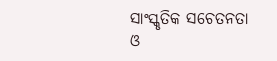ସାଂସ୍କୃତିକ ସଚେତନତା ଓ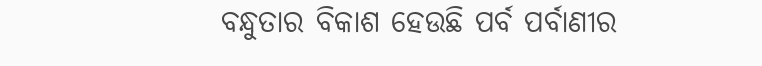ବନ୍ଧୁତାର ବିକାଶ ହେଉଛି ପର୍ବ ପର୍ବାଣୀର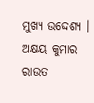ମୁଖ୍ୟ ଉଦ୍ଦେଶ୍ୟ ।
ଅକ୍ଷୟ କୁମାର ରାଉତ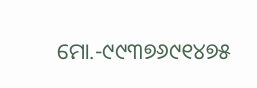ମୋ.-୯୯୩୭୬୯୧୪୭୫